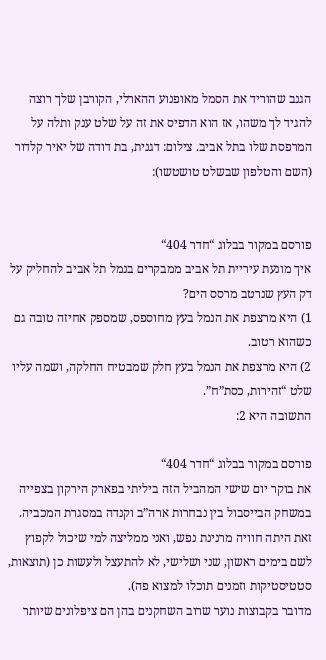הגנב שהוריד את הסמל מאופנוע ההארלי, הקורבן שלך רוצה להגיד לך משהו, אז הוא הדפיס את זה על שלט ענק ותלה על המרפסת שלו בתל אביב. צילום: דגנית, בת דודה של יאיר קלדור (השם והטלפון שבשלט טושטשו):


פורסם במקור בבלוג “חדר 404“
איך מונעת עיריית תל אביב ממבקרים בנמל תל אביב להחליק על דק העץ שנרטב מרסס הים?
1) היא מרצפת את הנמל בעץ מחוספס, שמספק אחיזה טובה גם כשהוא רטוב.
2) היא מרצפת את הנמל בעץ חלק שמבטיח החלקה, ושמה עליו שלט “זהירות, כסת”ח”.
התשובה היא 2:

פורסם במקור בבלוג “חדר 404“
את בוקר יום שישי המהביל הזה ביליתי בפארק הירקון בצפייה במשחק הבייסבול בין נבחרות ארה”ב וקנדה במסגרת המכביה. זאת היתה חוויה מרנינת נפש, ואני ממליצה למי שיכול לקפוץ לשם בימים ראשון, שני ושלישי, לא להתעצל ולעשות כן (תוצאות, סטטיסטיקות וזמנים תוכלו למצוא פה).
מדובר בקבוצות נוער שרוב השחקנים בהן הם ציפלונים שיותר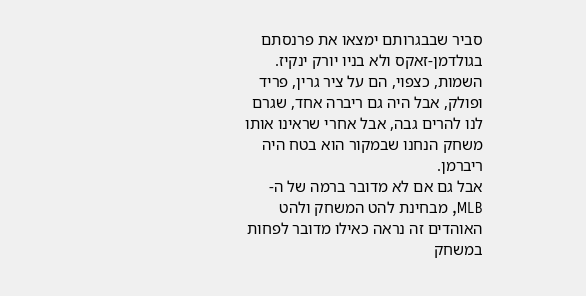סביר שבבגרותם ימצאו את פרנסתם בגולדמן-זאקס ולא בניו יורק ינקיז. השמות, כצפוי, הם על ציר גרין, פריד ופולק, אבל היה גם ריברה אחד, שגרם לנו להרים גבה, אבל אחרי שראינו אותו משחק הנחנו שבמקור הוא בטח היה ריברמן.
אבל גם אם לא מדובר ברמה של ה-MLB, מבחינת להט המשחק ולהט האוהדים זה נראה כאילו מדובר לפחות במשחק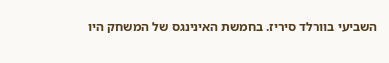השביעי בוורלד סיריז. בחמשת האינינגס של המשחק היו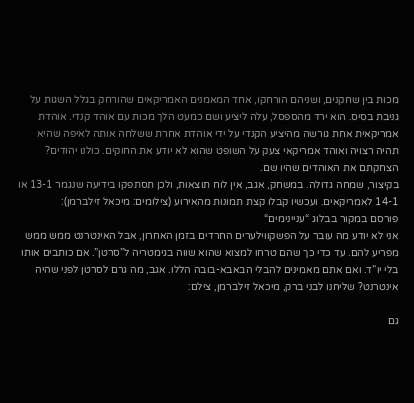מכות בין שחקנים, ושניהם הורחקו, אחד המאמנים האמריקאים שהורחק בגלל השגות על גניבת בסיס. הוא ירד מהספסל, עלה ליציע ושם כמעט הלך מכות עם אוהד קנדי. אוהדת אמריקאית אחת גורשה מהיציע הקנדי על ידי אוהדת אחרת ששלחה אותה לאיפה שהיא תהיה רצויה ואוהד אמריקאי צעק על השופט שהוא לא יודע את החוקים. כולנו יהודים? הצחקתם את האוהדים שהיו שם.
בקיצור, שמחה גדולה. במשחק, אגב, אין לוח תוצאות, ולכן תסתפקו בידיעה שנגמר 13-1 או 14-1 לאמריקאים. ועכשיו קבלו קצת תמונות מהאירוע (צילומים: מיכאל זילברמן):
פורסם במקור בבלוג “עניינימים“
אני לא יודע מה עובר על הפשקווילערים החרדים בזמן האחרון, אבל האינטרנט ממש ממש מפריע להם. עד כדי כך שהם טרחו למצוא שהוא שווה בגימטריה ל”סרטן”. אם כותבים אותו בלי יו”ד. ואם אתם מאמינים להבלי הבאבא-בובה הללו. אגב, מה גרם לסרטן לפני שהיה אינטרנט? שליחנו לבני ברק, מיכאל זילברמן, צילם:

גם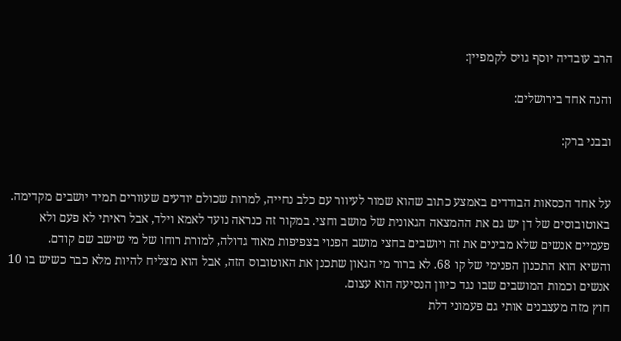הרב עובדיה יוסף גויס לקמפיין:

והנה אחד בירושלים:

ובבני ברק:


על אחד הכסאות הבודדים באמצע כתוב שהוא שמור לעיוור עם כלב נחייה, למרות שכולם יודעים שעוורים תמיד יושבים מקדימה.
באוטובוסים של דן יש גם את ההמצאה הגאונית של מושב וחצי. במקור זה כנראה נועד לאמא וילד, אבל ראיתי לא פעם ולא פעמיים אנשים שלא מבינים את זה ויושבים בחצי מושב הפנוי בצפיפות מאוד גדולה, למורת רוחו של מי שישב שם קודם.
והשיא הוא התכנון הפנימי של קו 68. לא ברור מי הגאון שתכנן את האוטובוס הזה, אבל הוא מצליח להיות מלא כבר כשיש בו 10 אנשים וכמות המושבים שבו נגד כיוון הנסיעה הוא עצום.
חוץ מזה מעצבנים אותי גם פעמוני דלת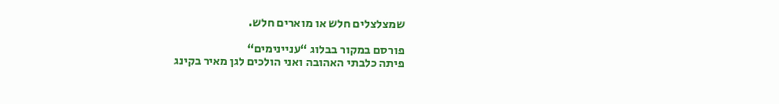שמצלצלים חלש או מוארים חלש.

פורסם במקור בבלוג “עניינימים“
פיתה כלבתי האהובה ואני הולכים לגן מאיר בקינג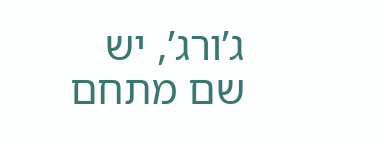ג’ורג’, יש שם מתחם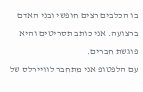בו הכלבים רצים חופשי ובני האדם ברצועה. אני כותב תסריטים והיא פוגשת חברים.
עם הלפטופ אני מתחבר לוויירלס של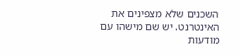השכנים שלא מצפינים את האינטרנט. יש שם מישהו עם מודעות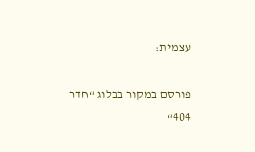עצמית:

פורסם במקור בבלוג “חדר 404“